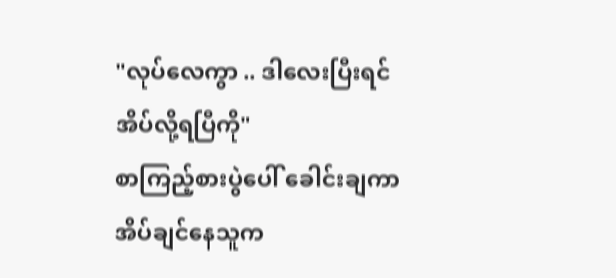"လုပ်လေကွာ .. ဒါလေးပြီးရင် အိပ်လို့ရပြီကို"
စာကြည့်စားပွဲပေါ် ခေါင်းချကာ အိပ်ချင်နေသူက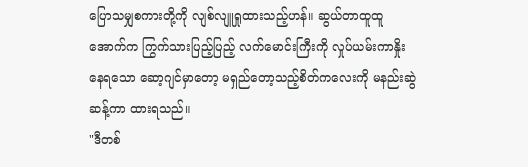ပြောသမျှစကားတို့ကို လျစ်လျူရှုထားသည့်ဟန်။ ဆွယ်တာထူထူအောက်က ကြွက်သားပြည့်ပြည့် လက်မောင်းကြီးကို လှုပ်ယမ်းကာနှိုးနေရသော ဆော့ဂျင်မှာတော့ မရှည်တော့သည့်စိတ်ကလေးကို မနည်းဆွဲဆန့်ကာ ထားရသည်။
"ဒီတစ်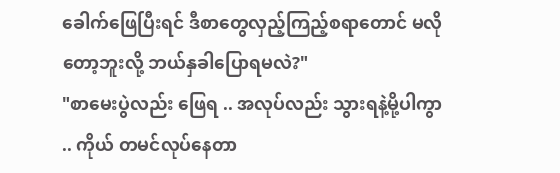ခေါက်ဖြေပြီးရင် ဒီစာတွေလှည့်ကြည့်စရာတောင် မလိုတော့ဘူးလို့ ဘယ်နှခါပြောရမလဲ?"
"စာမေးပွဲလည်း ဖြေရ .. အလုပ်လည်း သွားရနဲ့မို့ပါကွာ .. ကိုယ် တမင်လုပ်နေတာ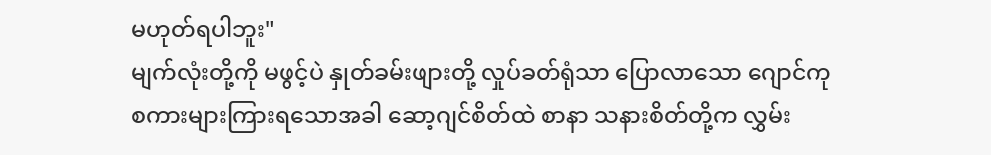မဟုတ်ရပါဘူး"
မျက်လုံးတို့ကို မဖွင့်ပဲ နှုတ်ခမ်းဖျားတို့ လှုပ်ခတ်ရုံသာ ပြောလာသော ဂျောင်ကု စကားများကြားရသောအခါ ဆော့ဂျင်စိတ်ထဲ စာနာ သနားစိတ်တို့က လွှမ်း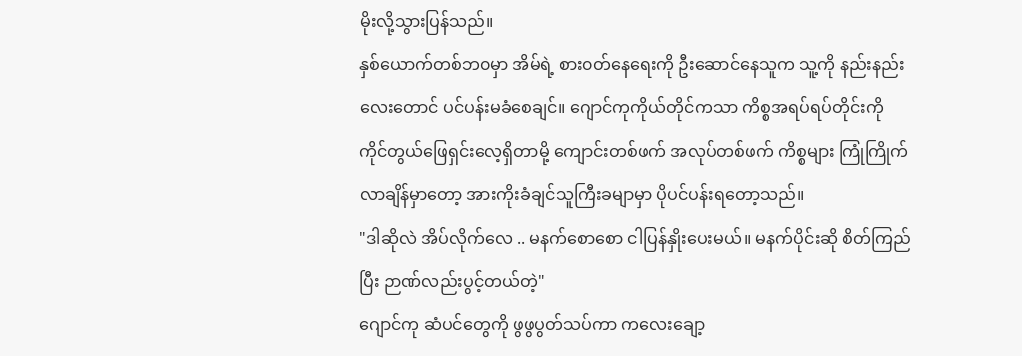မိုးလို့သွားပြန်သည်။
နှစ်ယောက်တစ်ဘ၀မှာ အိမ်ရဲ့ စား၀တ်နေရေးကို ဦးဆောင်နေသူက သူ့ကို နည်းနည်းလေးတောင် ပင်ပန်းမခံစေချင်။ ဂျောင်ကုကိုယ်တိုင်ကသာ ကိစ္စအရပ်ရပ်တိုင်းကို ကိုင်တွယ်ဖြေရှင်းလေ့ရှိတာမို့ ကျောင်းတစ်ဖက် အလုပ်တစ်ဖက် ကိစ္စများ ကြုံကြိုက်လာချိန်မှာတော့ အားကိုးခံချင်သူကြီးခမျာမှာ ပိုပင်ပန်းရတော့သည်။
"ဒါဆိုလဲ အိပ်လိုက်လေ .. မနက်စောစော ငါပြန်နှိုးပေးမယ်။ မနက်ပိုင်းဆို စိတ်ကြည်ပြီး ဉာဏ်လည်းပွင့်တယ်တဲ့"
ဂျောင်ကု ဆံပင်တွေကို ဖွဖွပွတ်သပ်ကာ ကလေးချော့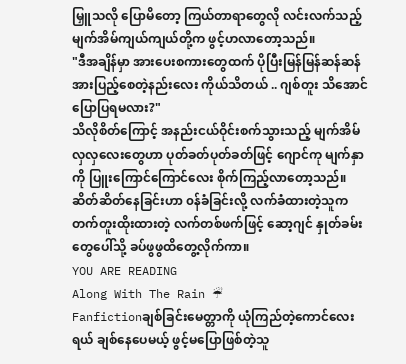မြှူသလို ပြောမိတော့ ကြယ်တာရာတွေလို လင်းလက်သည့်မျက်အိမ်ကျယ်ကျယ်တို့က ဖွင့်ဟလာတော့သည်။
"ဒီအချိန်မှာ အားပေးစကားတွေထက် ပိုပြီးမြန်မြန်ဆန်ဆန် အားပြည့်စေတဲ့နည်းလေး ကိုယ်သိတယ် .. ဂျစ်တူး သိအောင် ပြောပြရမလား?"
သိလိုစိတ်ကြောင့် အနည်းငယ်ဝိုင်းစက်သွားသည့် မျက်အိမ်လှလှလေးတွေဟာ ပုတ်ခတ်ပုတ်ခတ်ဖြင့် ဂျောင်ကု မျက်နှာကို ပြူးကြောင်ကြောင်လေး စိုက်ကြည့်လာတော့သည်။
ဆိတ်ဆိတ်နေခြင်းဟာ ၀န်ခံခြင်းလို့ လက်ခံထားတဲ့သူက တက်တူးထိုးထားတဲ့ လက်တစ်ဖက်ဖြင့် ဆော့ဂျင် နှုတ်ခမ်းတွေပေါ်သို့ ခပ်ဖွဖွထိတွေ့လိုက်ကာ။
YOU ARE READING
Along With The Rain ☔
Fanfictionချစ်ခြင်းမေတ္တာကို ယုံကြည်တဲ့ကောင်လေးရယ် ချစ်နေပေမယ့် ဖွင့်မပြောဖြစ်တဲ့သူ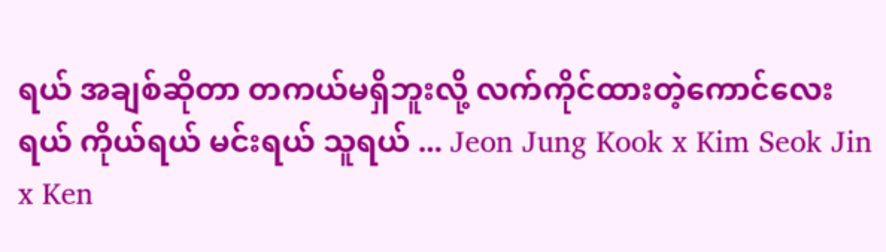ရယ် အချစ်ဆိုတာ တကယ်မရှိဘူးလို့ လက်ကိုင်ထားတဲ့ကောင်လေးရယ် ကိုယ်ရယ် မင်းရယ် သူရယ် ... Jeon Jung Kook x Kim Seok Jin x Ken